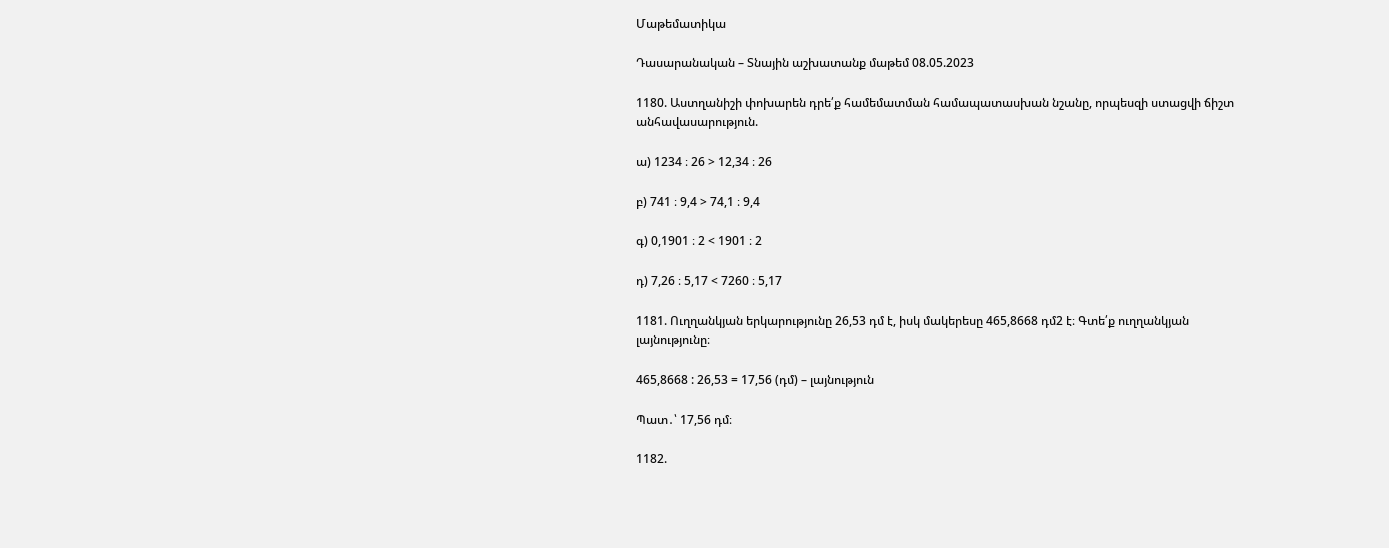Մաթեմատիկա

Դասարանական – Տնային աշխատանք մաթեմ 08.05.2023

1180. Աստղանիշի փոխարեն դրե՛ք համեմատման համապատասխան նշանը, որպեսզի ստացվի ճիշտ անհավասարություն.

ա) 1234 ։ 26 > 12,34 ։ 26

բ) 741 ։ 9,4 > 74,1 ։ 9,4

գ) 0,1901 ։ 2 < 1901 ։ 2

դ) 7,26 ։ 5,17 < 7260 ։ 5,17

1181. Ուղղանկյան երկարությունը 26,53 դմ է, իսկ մակերեսը 465,8668 դմ2 է։ Գտե՛ք ուղղանկյան լայնությունը։

465,8668 : 26,53 = 17,56 (դմ) – լայնություն

Պատ․՝ 17,56 դմ։

1182.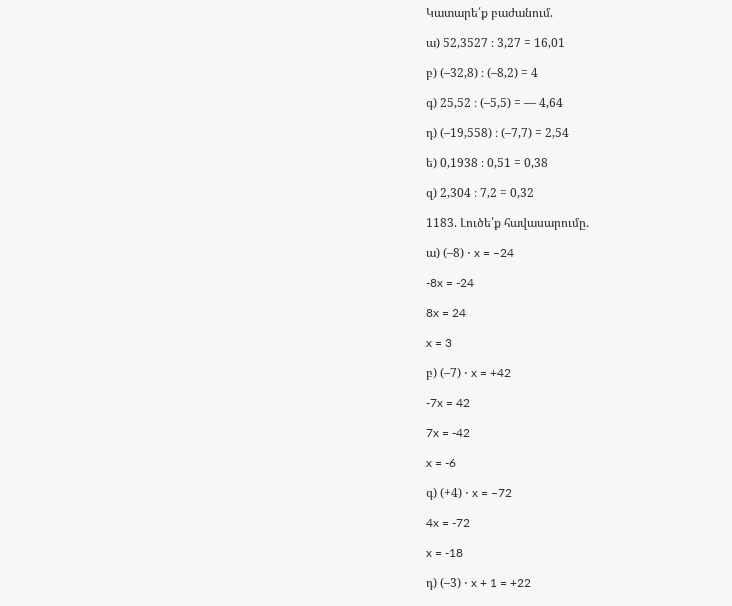Կատարե՛ք բաժանում.

ա) 52,3527 ։ 3,27 = 16,01

բ) (–32,8) ։ (–8,2) = 4

գ) 25,52 ։ (–5,5) = — 4,64

դ) (–19,558) ։ (–7,7) = 2,54

ե) 0,1938 ։ 0,51 = 0,38

զ) 2,304 ։ 7,2 = 0,32

1183. Լուծե՛ք հավասարումը.

ա) (–8) ⋅ x = –24

-8x = -24

8x = 24

x = 3

բ) (–7) ⋅ x = +42

-7x = 42

7x = -42

x = -6

գ) (+4) ⋅ x = –72

4x = -72

x = -18

դ) (–3) ⋅ x + 1 = +22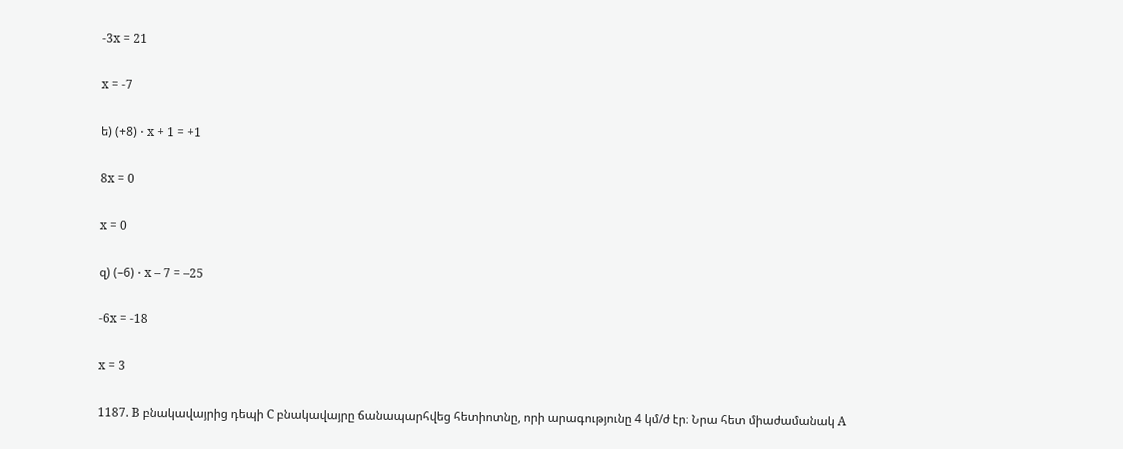-3x = 21

x = -7

ե) (+8) ⋅ x + 1 = +1

8x = 0

x = 0

զ) (–6) ⋅ x – 7 = –25

-6x = -18

x = 3

1187. B բնակավայրից դեպի C բնակավայրը ճանապարհվեց հետիոտնը, որի արագությունը 4 կմ/ժ էր։ Նրա հետ միաժամանակ A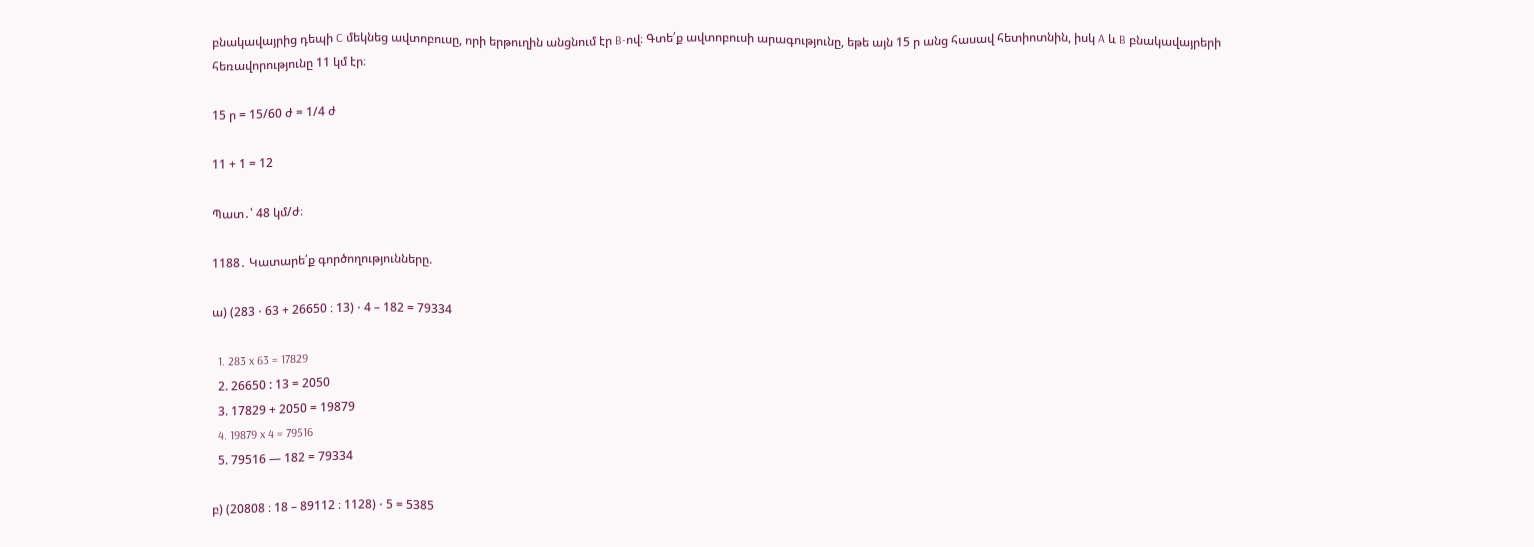բնակավայրից դեպի C մեկնեց ավտոբուսը, որի երթուղին անցնում էր B-ով։ Գտե՛ք ավտոբուսի արագությունը, եթե այն 15 ր անց հասավ հետիոտնին, իսկ A և B բնակավայրերի հեռավորությունը 11 կմ էր։

15 ր = 15/60 ժ = 1/4 ժ

11 + 1 = 12

Պատ․՝ 48 կմ/ժ։

1188․ Կատարե՛ք գործողությունները.

ա) (283 ⋅ 63 + 26650 ։ 13) ⋅ 4 – 182 = 79334

  1. 283 x 63 = 17829
  2. 26650 : 13 = 2050
  3. 17829 + 2050 = 19879
  4. 19879 x 4 = 79516
  5. 79516 — 182 = 79334

բ) (20808 ։ 18 – 89112 ։ 1128) ⋅ 5 = 5385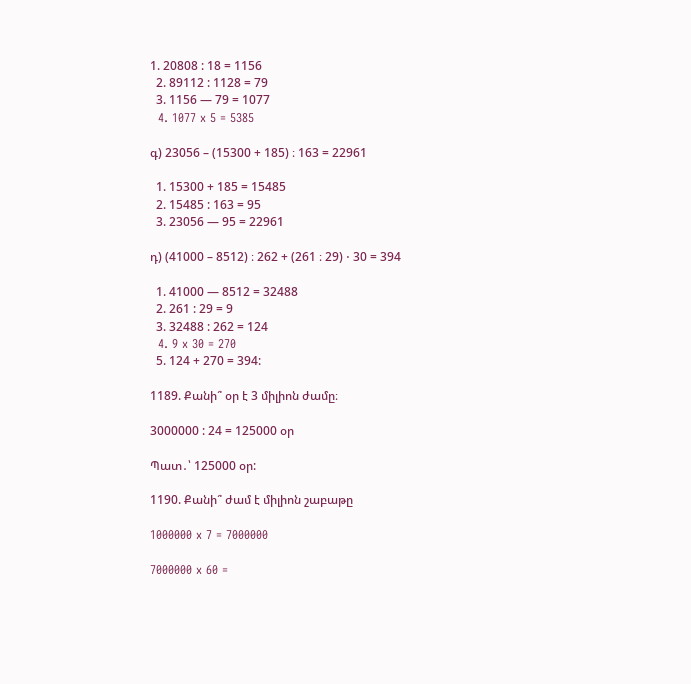1. 20808 : 18 = 1156
  2. 89112 : 1128 = 79
  3. 1156 — 79 = 1077
  4. 1077 x 5 = 5385

գ) 23056 – (15300 + 185) ։ 163 = 22961

  1. 15300 + 185 = 15485
  2. 15485 : 163 = 95
  3. 23056 — 95 = 22961

դ) (41000 – 8512) ։ 262 + (261 ։ 29) ⋅ 30 = 394

  1. 41000 — 8512 = 32488
  2. 261 : 29 = 9
  3. 32488 : 262 = 124
  4. 9 x 30 = 270
  5. 124 + 270 = 394:

1189. Քանի՞ օր է 3 միլիոն ժամը։

3000000 : 24 = 125000 օր

Պատ․՝ 125000 օր:

1190. Քանի՞ ժամ է միլիոն շաբաթը

1000000 x 7 = 7000000

7000000 x 60 =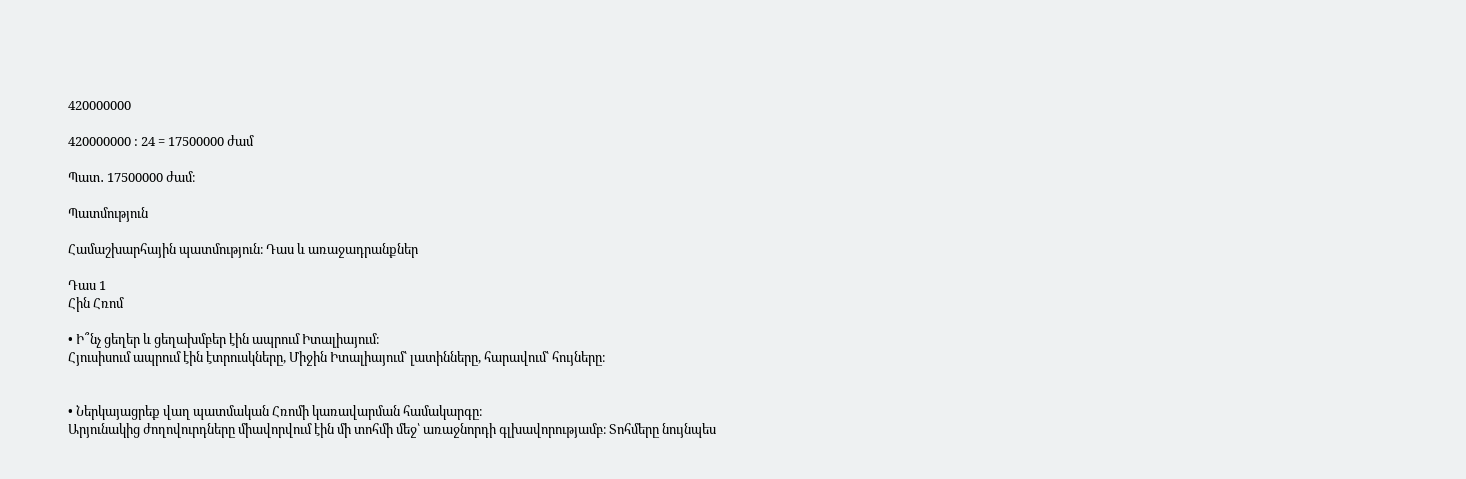420000000

420000000 : 24 = 17500000 ժամ

Պատ․ 17500000 ժամ։

Պատմություն

Համաշխարհային պատմություն։ Դաս և առաջադրանքներ

Դաս 1
Հին Հռոմ

• Ի՞նչ ցեղեր և ցեղախմբեր էին ապրում Իտալիայում։
Հյուսիսում ապրում էին էտրուսկները, Միջին Իտալիայում՝ լատինները, հարավում՝ հույները։


• Ներկայացրեք վաղ պատմական Հռոմի կառավարման համակարգը։
Արյունակից ժողովուրդները միավորվում էին մի տոհմի մեջ՝ առաջնորդի գլխավորությամբ։ Տոհմերը նույնպես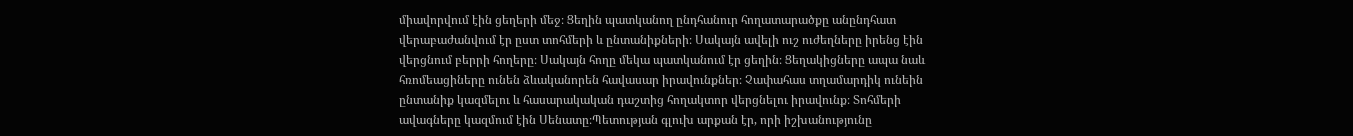միավորվում էին ցեղերի մեջ։ Ցեղին պատկանող ընդհանուր հողատարածքը անընդհատ վերաբաժանվում էր ըստ տոհմերի և ընտանիքների։ Սակայն ավելի ուշ ուժեղները իրենց էին վերցնում բերրի հողերը։ Սակայն հողը մեկա պատկանում էր ցեղին։ Ցեղակիցները ապա նաև հռոմեացիները ունեն ձևականորեն հավասար իրավունքներ։ Չափահաս տղամարդիկ ունեին ընտանիք կազմելու և հասարակական դաշտից հողակտոր վերցնելու իրավունք։ Տոհմերի ավագները կազմում էին Սենատը։Պետության գլուխ արքան էր, որի իշխանությունը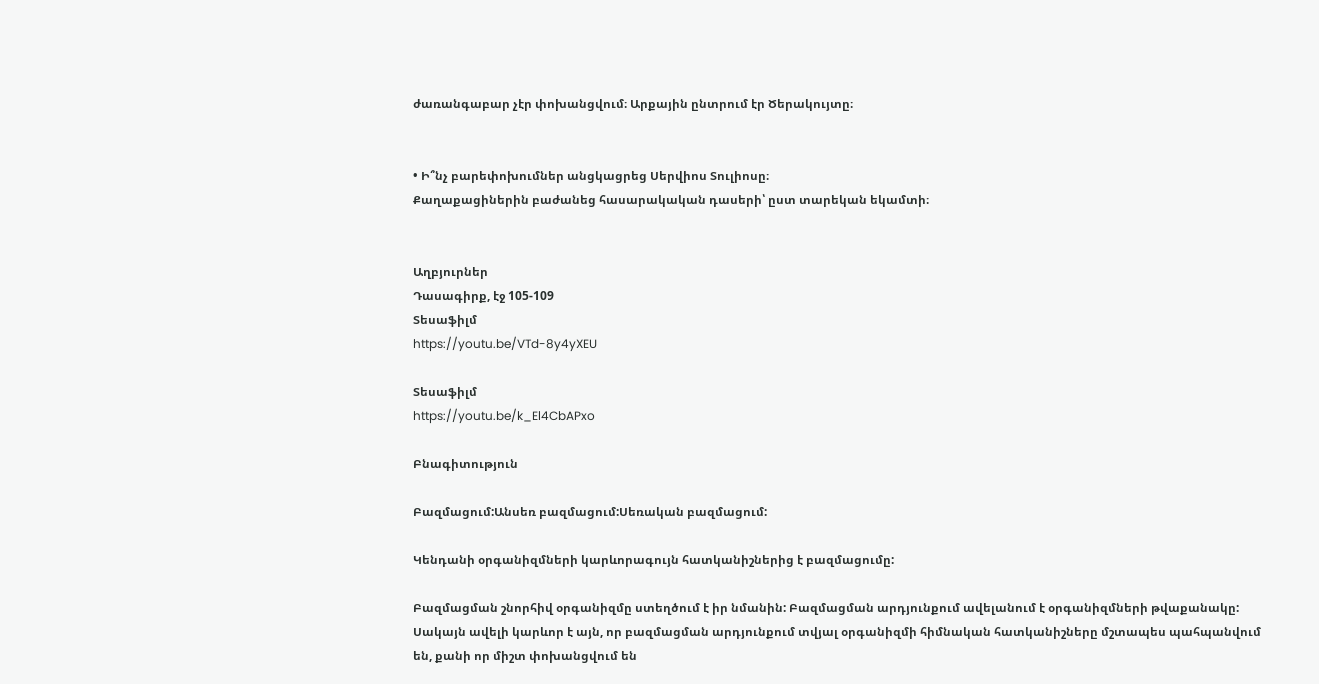ժառանգաբար չէր փոխանցվում։ Արքային ընտրում էր Ծերակույտը։


• Ի՞նչ բարեփոխումներ անցկացրեց Սերվիոս Տուլիոսը։
Քաղաքացիներին բաժանեց հասարակական դասերի՝ ըստ տարեկան եկամտի։


Աղբյուրներ
Դասագիրք, էջ 105-109
Տեսաֆիլմ
https://youtu.be/VTd-8y4yXEU

Տեսաֆիլմ
https://youtu.be/k_El4CbAPxo

Բնագիտություն

Բազմացում:Անսեռ բազմացում:Սեռական բազմացում:

Կենդանի օրգանիզմների կարևորագույն հատկանիշներից է բազմացումը:

Բազմացման շնորհիվ օրգանիզմը ստեղծում է իր նմանին: Բազմացման արդյունքում ավելանում է օրգանիզմների թվաքանակը: Սակայն ավելի կարևոր է այն, որ բազմացման արդյունքում տվյալ օրգանիզմի հիմնական հատկանիշները մշտապես պահպանվում են, քանի որ միշտ փոխանցվում են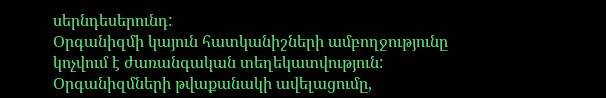սերնդեսերունդ:
Օրգանիզմի կայուն հատկանիշների ամբողջությունը կոչվում է ժառանգական տեղեկատվություն:
Օրգանիզմների թվաքանակի ավելացումը,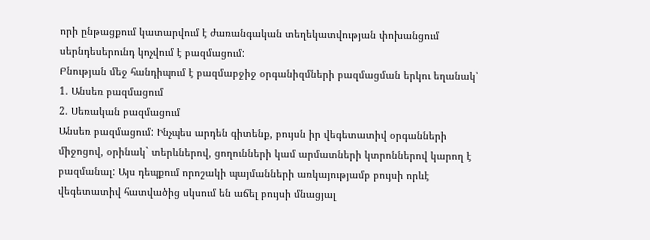որի ընթացքում կատարվում է ժառանգական տեղեկատվության փոխանցում սերնդեսերունդ կոչվում է բազմացում:
Բնության մեջ հանդիպում է բազմաբջիջ օրգանիզմների բազմացման երկու եղանակ՝
1. Անսեռ բազմացում
2. Սեռական բազմացում
Անսեռ բազմացում: Ինչպես արդեն գիտենք, բույսն իր վեգետատիվ օրգանների միջոցով, օրինակ` տերևներով, ցողունների կամ արմատների կտրոններով կարող է բազմանալ: Այս դեպքում որոշակի պայմանների առկայությամբ բույսի որևէ վեգետատիվ հատվածից սկսում են աճել բույսի մնացյալ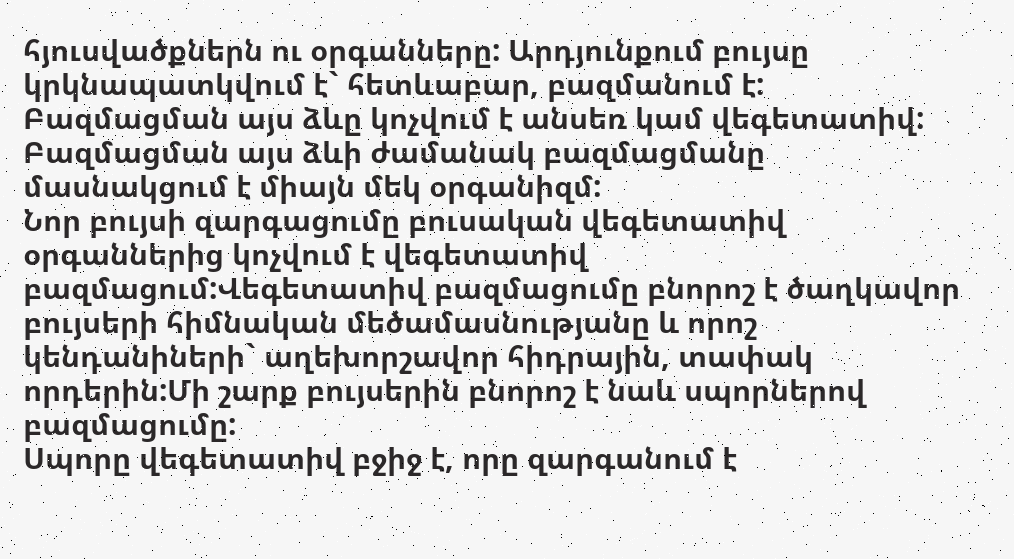հյուսվածքներն ու օրգանները: Արդյունքում բույսը կրկնապատկվում է` հետևաբար, բազմանում է: Բազմացման այս ձևը կոչվում է անսեռ կամ վեգետատիվ: Բազմացման այս ձևի ժամանակ բազմացմանը մասնակցում է միայն մեկ օրգանիզմ:
Նոր բույսի զարգացումը բուսական վեգետատիվ օրգաններից կոչվում է վեգետատիվ բազմացում:Վեգետատիվ բազմացումը բնորոշ է ծաղկավոր բույսերի հիմնական մեծամասնությանը և որոշ կենդանիների` աղեխորշավոր հիդրային, տափակ որդերին:Մի շարք բույսերին բնորոշ է նաև սպորներով բազմացումը:
Սպորը վեգետատիվ բջիջ է, որը զարգանում է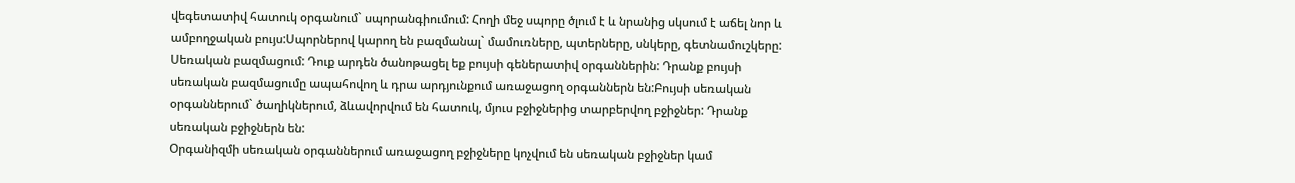վեգետատիվ հատուկ օրգանում` սպորանգիումում: Հողի մեջ սպորը ծլում է և նրանից սկսում է աճել նոր և ամբողջական բույս:Սպորներով կարող են բազմանալ` մամուռները, պտերները, սնկերը, գետնամուշկերը:
Սեռական բազմացում: Դուք արդեն ծանոթացել եք բույսի գեներատիվ օրգաններին: Դրանք բույսի սեռական բազմացումը ապահովող և դրա արդյունքում առաջացող օրգաններն են:Բույսի սեռական օրգաններում` ծաղիկներում, ձևավորվում են հատուկ, մյուս բջիջներից տարբերվող բջիջներ: Դրանք սեռական բջիջներն են:
Օրգանիզմի սեռական օրգաններում առաջացող բջիջները կոչվում են սեռական բջիջներ կամ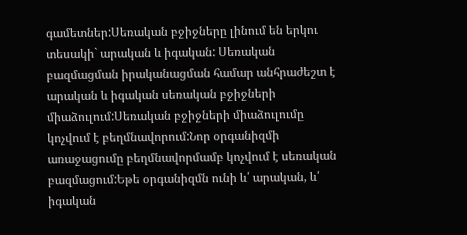գամետներ:Սեռական բջիջները լինում են երկու տեսակի` արական և իգական: Սեռական բազմացման իրականացման համար անհրաժեշտ է արական և իգական սեռական բջիջների միաձուլում:Սեռական բջիջների միաձուլումը կոչվում է բեղմնավորում:Նոր օրգանիզմի առաջացումը բեղմնավորմամբ կոչվում է սեռական բազմացում:Եթե օրգանիզմն ունի և՛ արական, և՛ իգական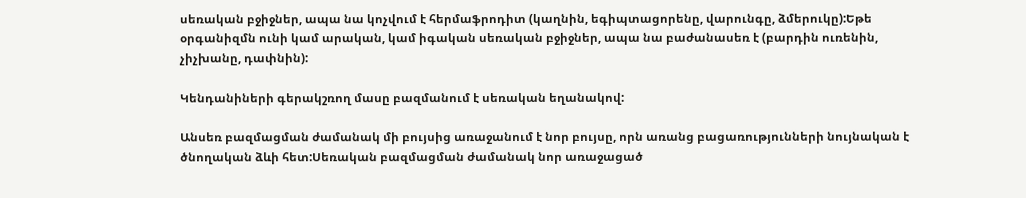սեռական բջիջներ, ապա նա կոչվում է հերմաֆրոդիտ (կաղնին, եգիպտացորենը, վարունգը, ձմերուկը):Եթե օրգանիզմն ունի կամ արական, կամ իգական սեռական բջիջներ, ապա նա բաժանասեռ է (բարդին ուռենին, չիչխանը, դափնին):

Կենդանիների գերակշռող մասը բազմանում է սեռական եղանակով:

Անսեռ բազմացման ժամանակ մի բույսից առաջանում է նոր բույսը, որն առանց բացառությունների նույնական է ծնողական ձևի հետ:Սեռական բազմացման ժամանակ նոր առաջացած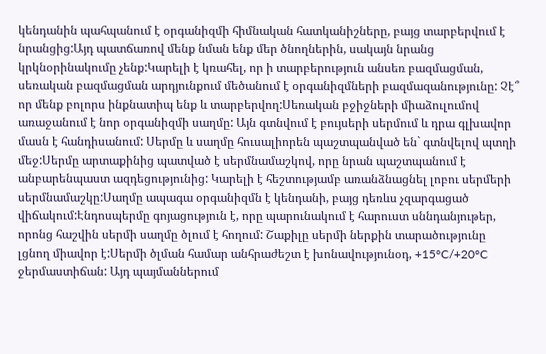կենդանին պահպանում է օրգանիզմի հիմնական հատկանիշները, բայց տարբերվում է նրանցից:Այդ պատճառով մենք նման ենք մեր ծնողներին, սակայն նրանց կրկնօրինակումը չենք:Կարելի է կռահել, որ ի տարբերություն անսեռ բազմացման, սեռական բազմացման արդյունքում մեծանում է օրգանիզմների բազմազանությունը: Չէ՞ որ մենք բոլորս ինքնատիպ ենք և տարբերվող:Սեռական բջիջների միաձուլումով առաջանում է նոր օրգանիզմի սաղմը: Այն գտնվում է բույսերի սերմում և դրա գլխավոր մասն է հանդիսանում: Սերմը և սաղմը հուսալիորեն պաշտպանված են` գտնվելով պտղի մեջ:Սերմը արտաքինից պատված է սերմնամաշկով, որը նրան պաշտպանում է անբարենպաստ ազդեցությունից: Կարելի է հեշտությամբ առանձնացնել լոբու սերմերի սերմնամաշկը:Սաղմը ապագա օրգանիզմն է կենդանի, բայց դեռևս չզարգացած վիճակում:Էնդոսպերմը գոյացություն է, որը պարունակում է հարուստ սննդանյութեր, որոնց հաշվին սերմի սաղմը ծլում է հողում: Շաքիլը սերմի ներքին տարածությունը լցնող միավոր է:Սերմի ծլման համար անհրաժեշտ է խոնավությունօդ, +15°C/+20°C ջերմաստիճան: Այդ պայմաններում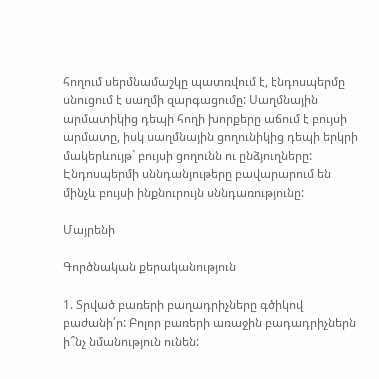հողում սերմնամաշկը պատռվում է, էնդոսպերմը սնուցում է սաղմի զարգացումը: Սաղմնային արմատիկից դեպի հողի խորքերը աճում է բույսի արմատը, իսկ սաղմնային ցողունիկից դեպի երկրի մակերևույթ` բույսի ցողունն ու ընձյուղները: Էնդոսպերմի սննդանյութերը բավարարում են մինչև բույսի ինքնուրույն սննդառությունը:

Մայրենի

Գործնական քերականություն

1. Տրված բառերի բաղադրիչները գծիկով բաժանի՛ր: Բոլոր բառերի առաջին բադադրիչներն ի՞նչ նմանություն ունեն: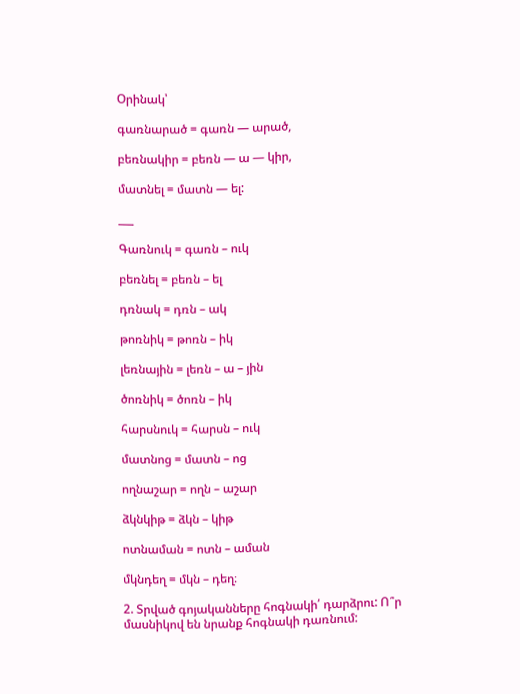Օրինակ՝

գառնարած = գառն — արած,

բեռնակիր = բեռն — ա — կիր,

մատնել = մատն — ել:

___

Գառնուկ = գառն – ուկ

բեռնել = բեռն – ել

դռնակ = դռն – ակ

թոռնիկ = թոռն – իկ

լեռնային = լեռն – ա – յին

ծոռնիկ = ծոռն – իկ

հարսնուկ = հարսն – ուկ

մատնոց = մատն – ոց

ողնաշար = ողն – աշար

ձկնկիթ = ձկն – կիթ

ոտնաման = ոտն – աման

մկնդեղ = մկն – դեղ։

2. Տրված գոյականները հոգնակի՛ դարձրու: Ո՞ր մասնիկով են նրանք հոգնակի դառնում: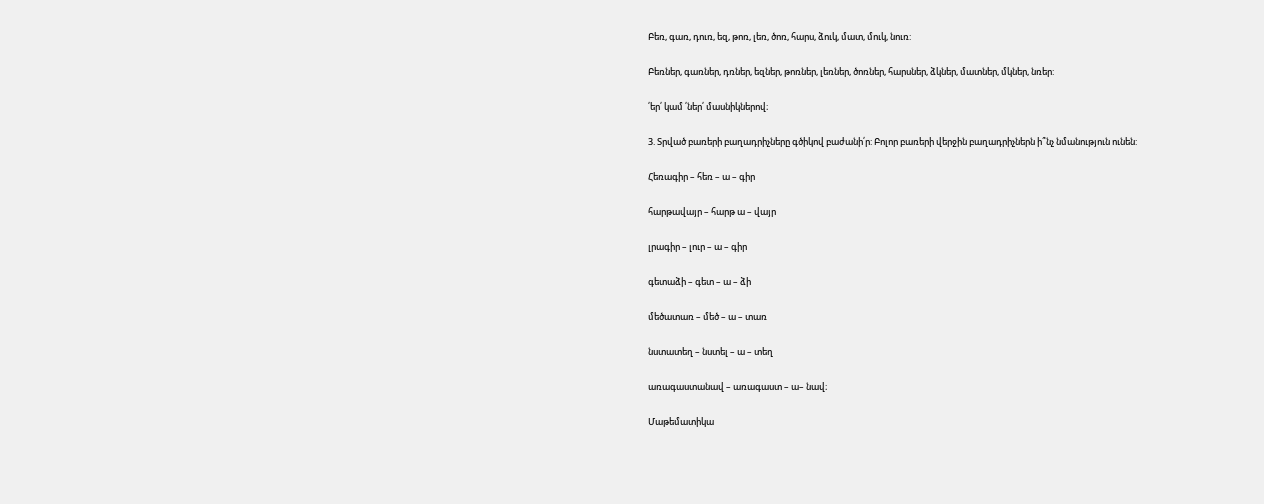Բեռ, գառ, դուռ, եզ, թոռ, լեռ, ծոռ, հարս, ձուկ, մատ, մուկ, նուռ:

Բեռներ, գառներ, դռներ, եզներ, թոռներ, լեռներ, ծոռներ, հարսներ, ձկներ, մատներ, մկներ, նռեր:

՛եր՛ կամ ՛ներ՛ մասնիկներով։

3. Տրված բառերի բաղադրիչները գծիկով բաժանի՛ր: Բոլոր բառերի վերջին բաղադրիչներն ի՞նչ նմանություն ունեն:

Հեռագիր – հեռ – ա – գիր

հարթավայր – հարթ ա – վայր

լրագիր – լուր – ա – գիր

գետաձի – գետ – ա – ձի

մեծատառ – մեծ – ա – տառ

նստատեղ – նստել – ա – տեղ

առագաստանավ – առագաստ – ա– նավ։

Մաթեմատիկա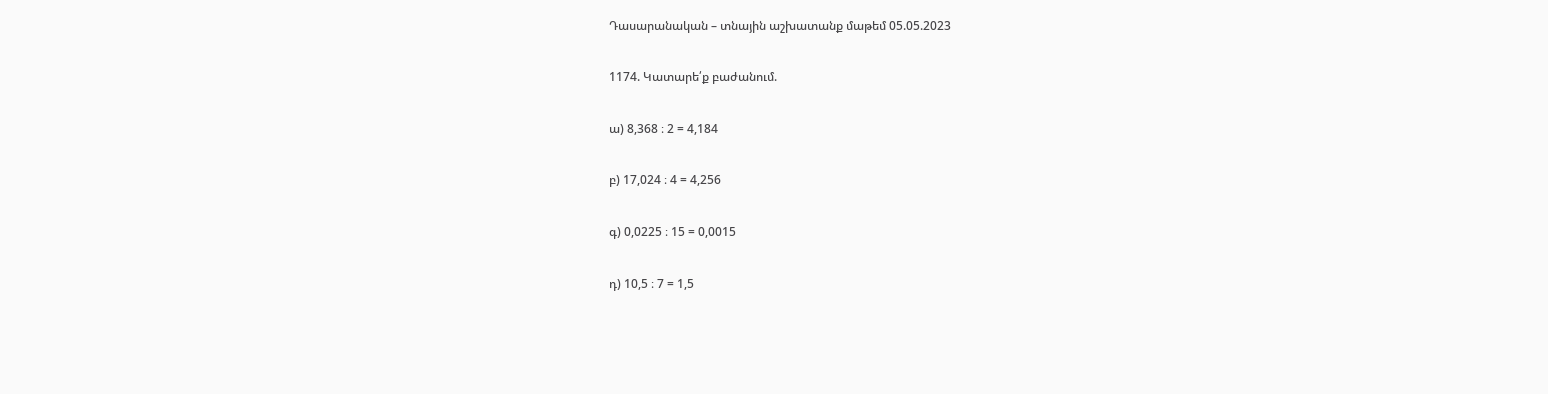Դասարանական – տնային աշխատանք մաթեմ 05.05.2023

1174. Կատարե՛ք բաժանում.

ա) 8,368 ։ 2 = 4,184

բ) 17,024 ։ 4 = 4,256

գ) 0,0225 ։ 15 = 0,0015

դ) 10,5 ։ 7 = 1,5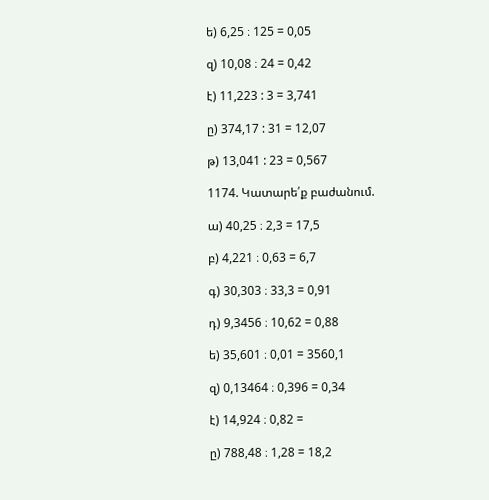ե) 6,25 ։ 125 = 0,05

զ) 10,08 ։ 24 = 0,42

է) 11,223 : 3 = 3,741

ը) 374,17 : 31 = 12,07

թ) 13,041 : 23 = 0,567

1174. Կատարե՛ք բաժանում.

ա) 40,25 ։ 2,3 = 17,5

բ) 4,221 ։ 0,63 = 6,7

գ) 30,303 ։ 33,3 = 0,91

դ) 9,3456 ։ 10,62 = 0,88

ե) 35,601 ։ 0,01 = 3560,1

զ) 0,13464 ։ 0,396 = 0,34

է) 14,924 ։ 0,82 =

ը) 788,48 ։ 1,28 = 18,2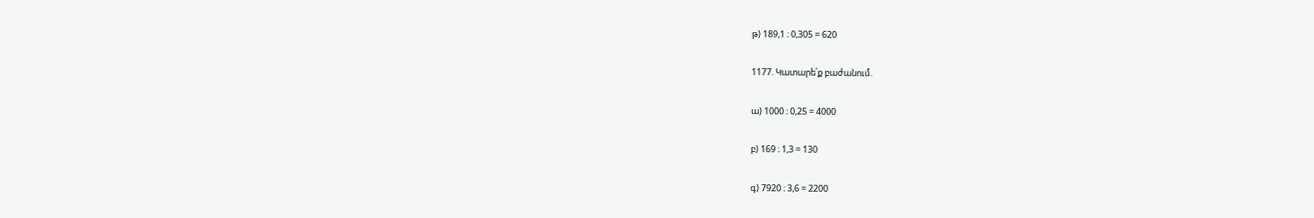թ) 189,1 ։ 0,305 = 620

1177. Կատարե՛ք բաժանում.

ա) 1000 ։ 0,25 = 4000

բ) 169 ։ 1,3 = 130

գ) 7920 ։ 3,6 = 2200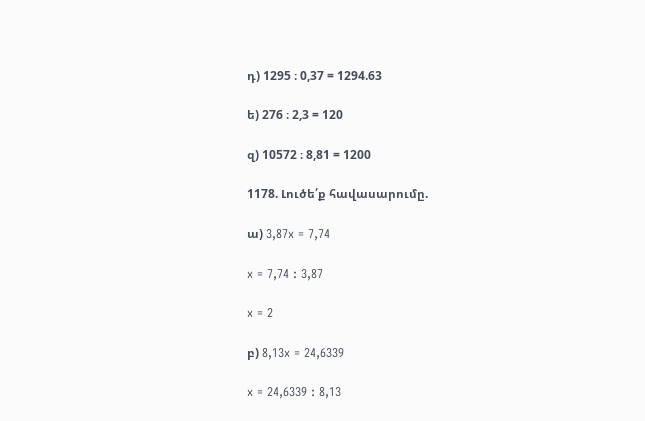դ) 1295 ։ 0,37 = 1294.63

ե) 276 ։ 2,3 = 120

զ) 10572 ։ 8,81 = 1200

1178. Լուծե՛ք հավասարումը.

ա) 3,87x = 7,74

x = 7,74 : 3,87

x = 2

բ) 8,13x = 24,6339

x = 24,6339 : 8,13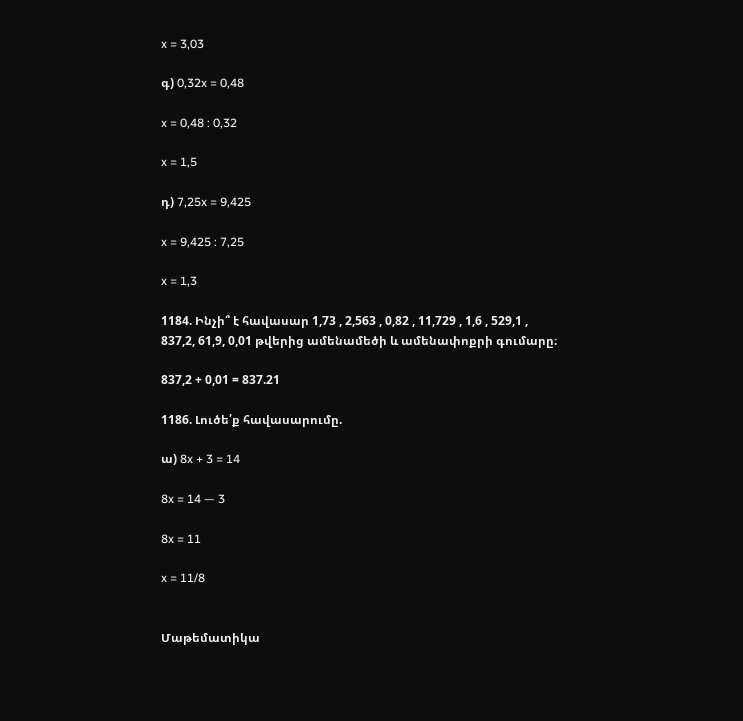x = 3,03

գ) 0,32x = 0,48

x = 0,48 : 0,32

x = 1,5

դ) 7,25x = 9,425

x = 9,425 : 7,25

x = 1,3

1184. Ինչի՞ է հավասար 1,73 , 2,563 , 0,82 , 11,729 , 1,6 , 529,1 , 837,2, 61,9, 0,01 թվերից ամենամեծի և ամենափոքրի գումարը։

837,2 + 0,01 = 837.21

1186. Լուծե՛ք հավասարումը.

ա) 8x + 3 = 14

8x = 14 — 3

8x = 11

x = 11/8


Մաթեմատիկա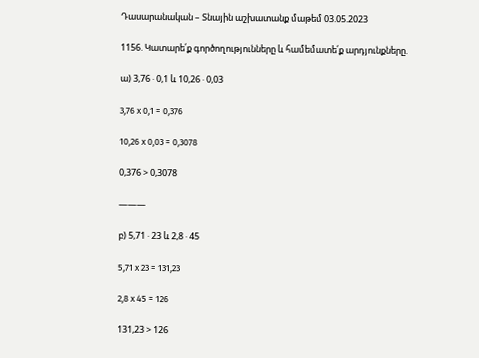Դասարանական – Տնային աշխատանք մաթեմ 03.05.2023

1156. Կատարե՛ք գործողությունները և համեմատե՛ք արդյունքները.

ա) 3,76 ⋅ 0,1 և 10,26 ⋅ 0,03

3,76 x 0,1 = 0,376

10,26 x 0,03 = 0,3078

0,376 > 0,3078

———

բ) 5,71 ⋅ 23 և 2,8 ⋅ 45

5,71 x 23 = 131,23

2,8 x 45 = 126

131,23 > 126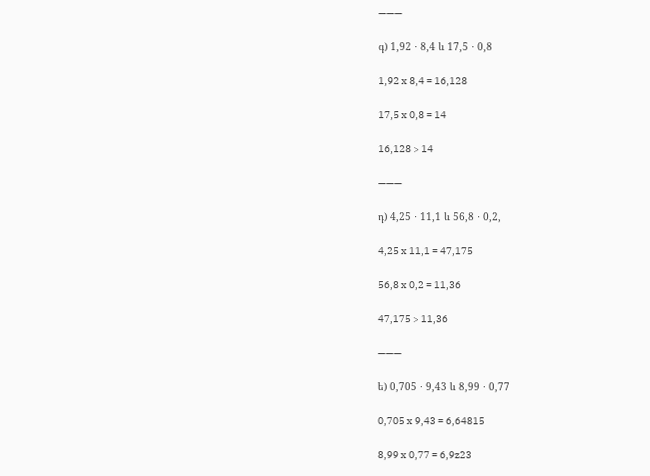———

գ) 1,92 ⋅ 8,4 և 17,5 ⋅ 0,8

1,92 x 8,4 = 16,128

17,5 x 0,8 = 14

16,128 > 14

———

դ) 4,25 ⋅ 11,1 և 56,8 ⋅ 0,2,

4,25 x 11,1 = 47,175

56,8 x 0,2 = 11,36

47,175 > 11,36

———

ե) 0,705 ⋅ 9,43 և 8,99 ⋅ 0,77

0,705 x 9,43 = 6,64815

8,99 x 0,77 = 6,9z23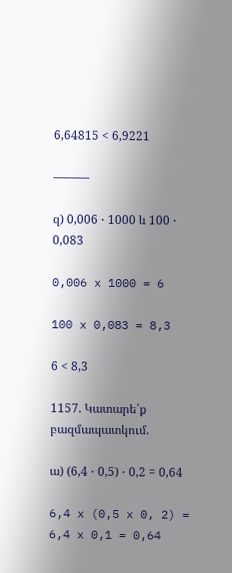6,64815 < 6,9221

———

զ) 0,006 ⋅ 1000 և 100 ⋅ 0,083

0,006 x 1000 = 6

100 x 0,083 = 8,3

6 < 8,3

1157. Կատարե՛ք բազմապատկում.

ա) (6,4 ⋅ 0,5) ⋅ 0,2 = 0,64

6,4 x (0,5 x 0, 2) = 6,4 x 0,1 = 0,64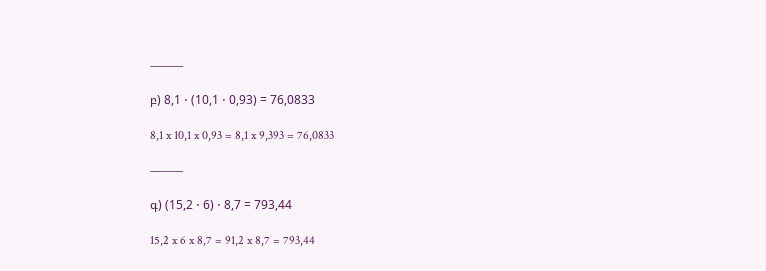———

բ) 8,1 ⋅ (10,1 ⋅ 0,93) = 76,0833

8,1 x 10,1 x 0,93 = 8,1 x 9,393 = 76,0833

———

գ) (15,2 ⋅ 6) ⋅ 8,7 = 793,44

15,2 x 6 x 8,7 = 91,2 x 8,7 = 793,44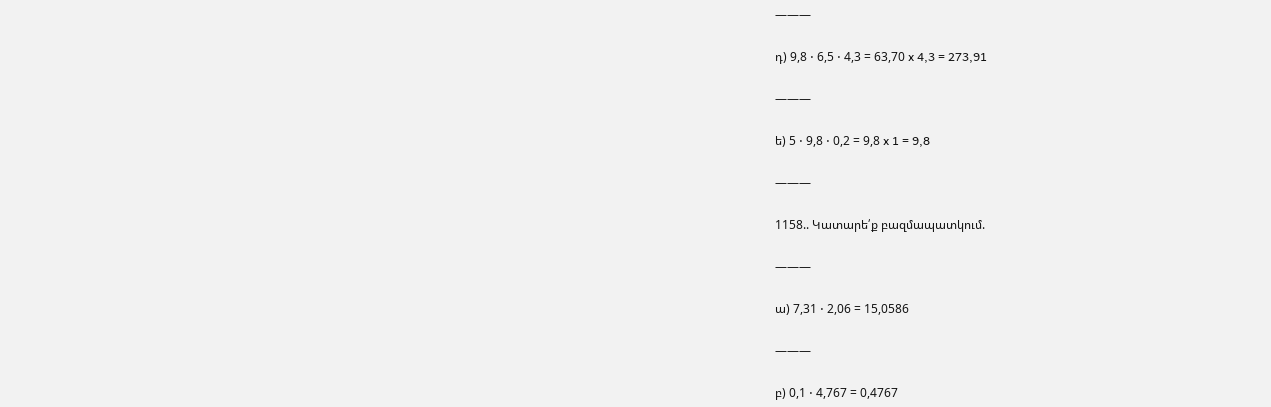———

դ) 9,8 ⋅ 6,5 ⋅ 4,3 = 63,70 x 4,3 = 273,91

———

ե) 5 ⋅ 9,8 ⋅ 0,2 = 9,8 x 1 = 9,8

———

1158.. Կատարե՛ք բազմապատկում.

———

ա) 7,31 ⋅ 2,06 = 15,0586

———

բ) 0,1 ⋅ 4,767 = 0,4767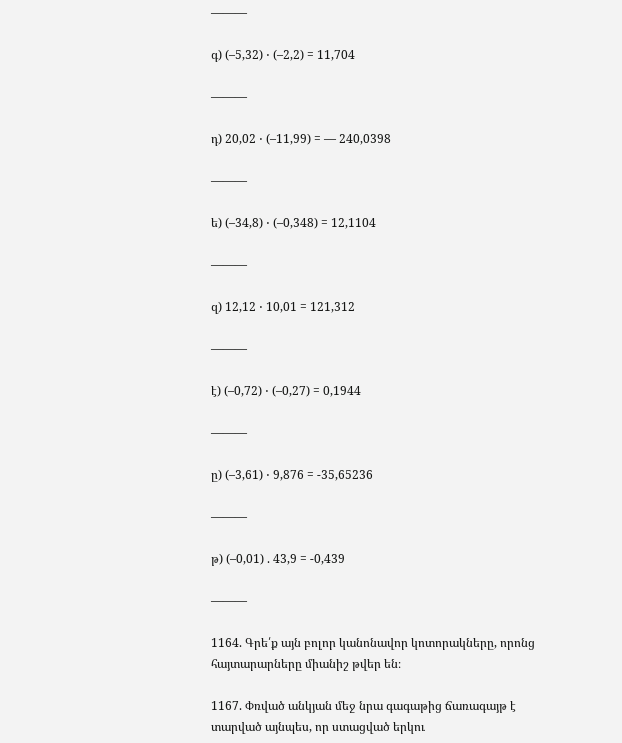———

գ) (–5,32) ⋅ (–2,2) = 11,704

———

դ) 20,02 ⋅ (–11,99) = — 240,0398

———

ե) (–34,8) ⋅ (–0,348) = 12,1104

———

զ) 12,12 ⋅ 10,01 = 121,312

———

է) (–0,72) ⋅ (–0,27) = 0,1944

———

ը) (–3,61) ⋅ 9,876 = -35,65236

———

թ) (–0,01) . 43,9 = -0,439

———

1164. Գրե՛ք այն բոլոր կանոնավոր կոտորակները, որոնց հայտարարները միանիշ թվեր են։

1167. Փռված անկյան մեջ նրա գագաթից ճառագայթ է տարված այնպես, որ ստացված երկու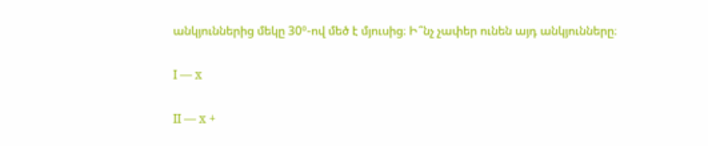անկյուններից մեկը 30º‐ով մեծ է մյուսից։ Ի՞նչ չափեր ունեն այդ անկյունները։

I — x

II — x +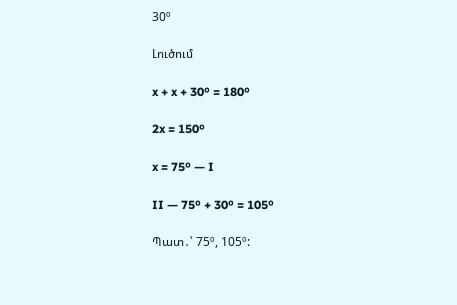30º

Լուծում

x + x + 30º = 180º

2x = 150º

x = 75º — I

II — 75º + 30º = 105º

Պատ․՝ 75º, 105º: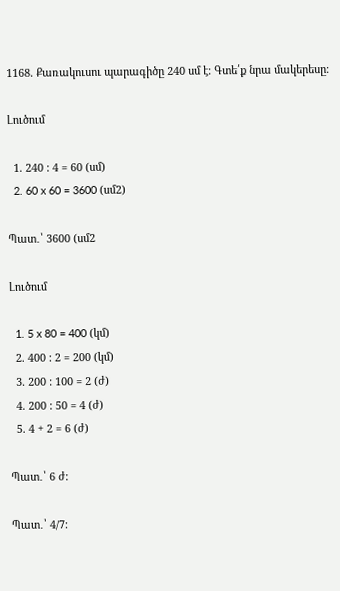1168. Քառակուսու պարագիծը 240 սմ է։ Գտե՛ք նրա մակերեսը։

Լուծում

  1. 240 : 4 = 60 (սմ)
  2. 60 x 60 = 3600 (սմ2)

Պատ․՝ 3600 (սմ2

Լուծում

  1. 5 x 80 = 400 (կմ)
  2. 400 : 2 = 200 (կմ)
  3. 200 : 100 = 2 (ժ)
  4. 200 : 50 = 4 (ժ)
  5. 4 + 2 = 6 (ժ)

Պատ․՝ 6 ժ:

Պատ․՝ 4/7: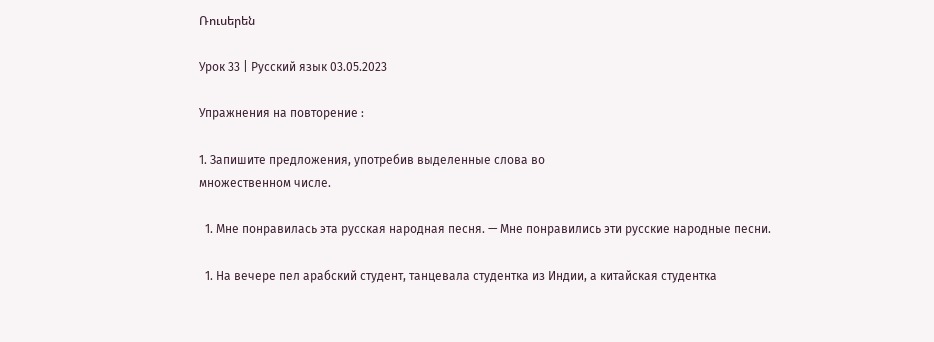Ռուսերեն

Урок 33 | Русский язык 03.05.2023

Упражнения на повторение :

1. Запишите предложения, употребив выделенные слова во
множественном числе.

  1. Мне понравилась эта русская народная песня. — Мне понравились эти русские народные песни.

  1. На вечере пел арабский студент, танцевала студентка из Индии, а китайская студентка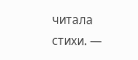читала стихи. —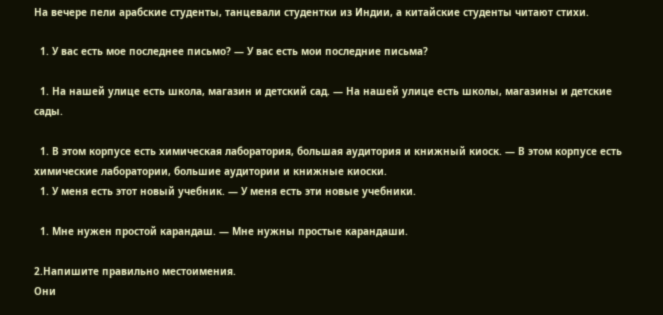На вечере пели арабские студенты, танцевали студентки из Индии, а китайские студенты читают стихи.

  1. У вас есть мое последнее письмо? — У вас есть мои последние письма?

  1. На нашей улице есть школа, магазин и детский сад. — На нашей улице есть школы, магазины и детские сады.

  1. В этом корпусе есть химическая лаборатория, большая аудитория и книжный киоск. — В этом корпусе есть химические лаборатории, большие аудитории и книжные киоски.
  1. У меня есть этот новый учебник. — У меня есть эти новые учебники.

  1. Мне нужен простой карандаш. — Мне нужны простые карандаши.

2.Напишите правильно местоимения.
Они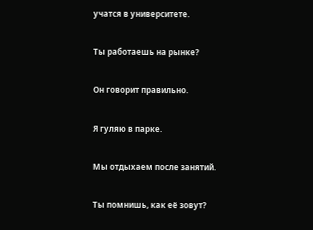учатся в университете.

Ты работаешь на рынке?

Он говорит правильно.

Я гуляю в парке.

Мы отдыхаем после занятий.

Ты помнишь, как её зовут?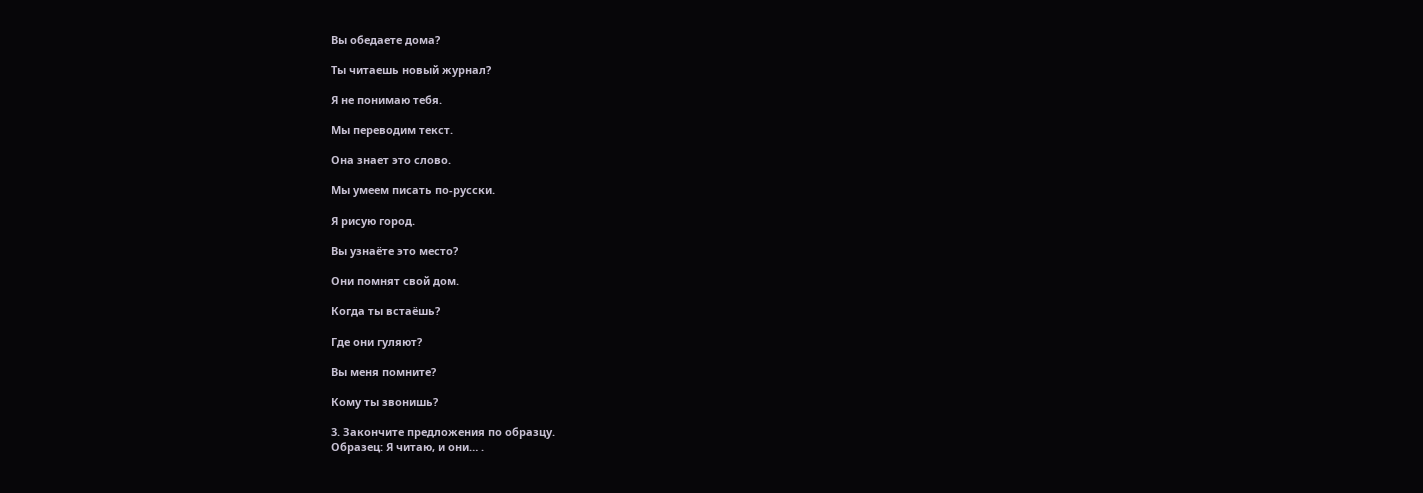Вы обедаете дома?

Ты читаешь новый журнал?

Я не понимаю тебя.

Мы переводим текст.

Она знает это слово.

Мы умеем писать по-русски.

Я рисую город.

Вы узнаёте это место?

Они помнят свой дом.

Когда ты встаёшь?

Где они гуляют?

Вы меня помните?

Кому ты звонишь?

3. Закончите предложения по образцу.
Образец: Я читаю, и они… .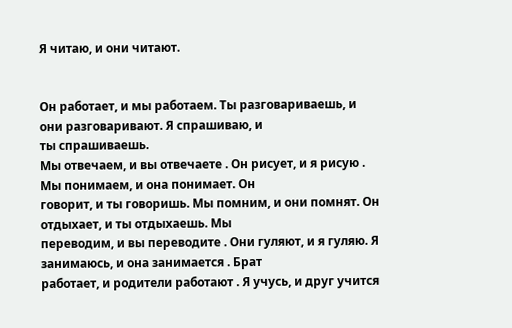Я читаю, и они читают.


Он работает, и мы работаем. Ты разговариваешь, и они разговаривают. Я спрашиваю, и
ты спрашиваешь.
Мы отвечаем, и вы отвечаете . Он рисует, и я рисую . Мы понимаем, и она понимает. Он
говорит, и ты говоришь. Мы помним, и они помнят. Он отдыхает, и ты отдыхаешь. Мы
переводим, и вы переводите . Они гуляют, и я гуляю. Я занимаюсь, и она занимается . Брат
работает, и родители работают . Я учусь, и друг учится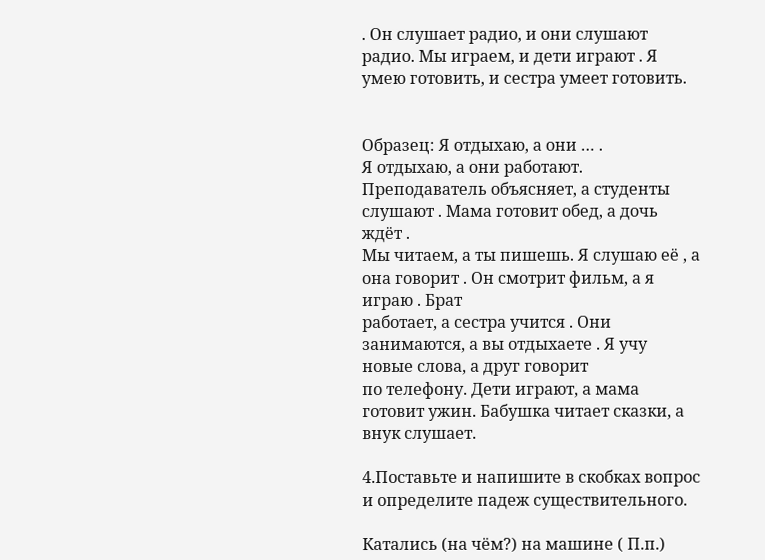. Он слушает радио, и они слушают
радио. Мы играем, и дети играют . Я умею готовить, и сестра умеет готовить.


Образец: Я отдыхаю, а они … .
Я отдыхаю, а они работают.
Преподаватель объясняет, а студенты слушают . Мама готовит обед, а дочь ждёт .
Мы читаем, а ты пишешь. Я слушаю её , а она говорит . Он смотрит фильм, а я играю . Брат
работает, а сестра учится . Они занимаются, а вы отдыхаете . Я учу новые слова, а друг говорит
по телефону. Дети играют, а мама готовит ужин. Бабушка читает сказки, а внук слушает.

4.Поставьте и напишите в скобках вопрос и определите падеж существительного.

Катались (на чём?) на машине ( П.п.)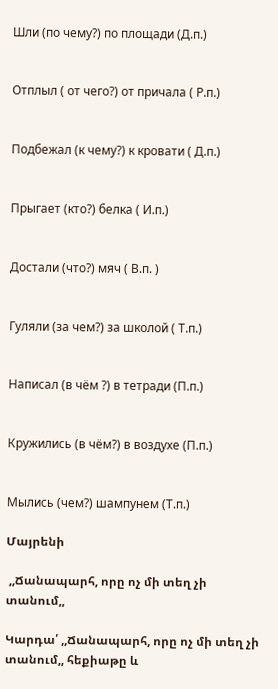Шли (по чему?) по площади (Д.п.)


Отплыл ( от чего?) от причала ( Р.п.)


Подбежал (к чему?) к кровати ( Д.п.)


Прыгает (кто?) белка ( И.п.)


Достали (что?) мяч ( В.п. )


Гуляли (за чем?) за школой ( Т.п.)


Написал (в чём ?) в тетради (П.п.)


Кружились (в чём?) в воздухе (П.п.)


Мылись (чем?) шампунем (Т.п.)

Մայրենի

 ,,Ճանապարհ, որը ոչ մի տեղ չի տանում,,

Կարդա՛ ,,Ճանապարհ, որը ոչ մի տեղ չի տանում,, հեքիաթը և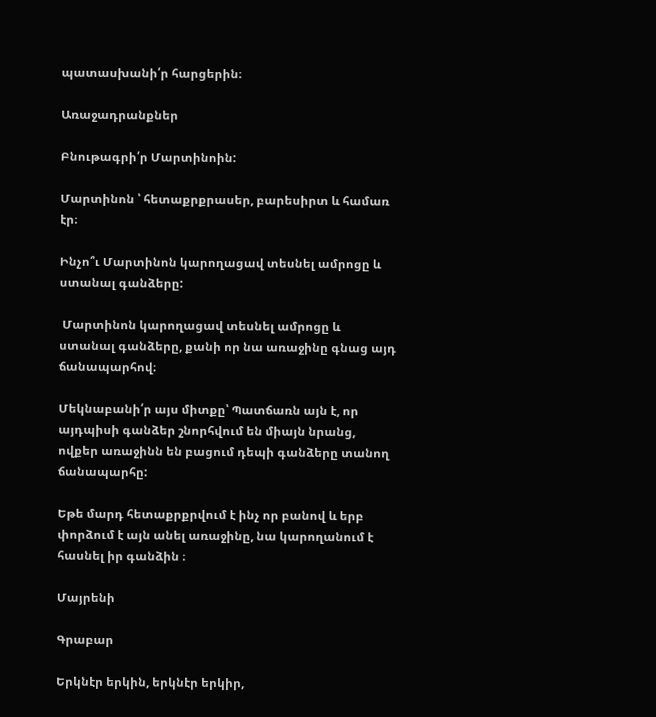պատասխանի՛ր հարցերին։

Առաջադրանքներ

Բնութագրի՛ր Մարտինոին:

Մարտինոն ՝ հետաքրքրասեր, բարեսիրտ և համառ էր։

Ինչո՞ւ Մարտինոն կարողացավ տեսնել ամրոցը և ստանալ գանձերը:

 Մարտինոն կարողացավ տեսնել ամրոցը և ստանալ գանձերը, քանի որ նա առաջինը գնաց այդ ճանապարհով։

Մեկնաբանի՛ր այս միտքը՝ Պատճառն այն է, որ այդպիսի գանձեր շնորհվում են միայն նրանց, ովքեր առաջինն են բացում դեպի գանձերը տանող ճանապարհը:

Եթե մարդ հետաքրքրվում է ինչ որ բանով և երբ փորձում է այն անել առաջինը, նա կարողանում է հասնել իր գանձին ։

Մայրենի

Գրաբար

Երկնէր երկին, երկնէր երկիր,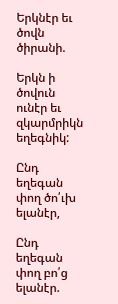Երկնէր եւ ծովն ծիրանի.

Երկն ի ծովուն ունէր եւ զկարմրիկն եղեգնիկ:

Ընդ եղեգան փող ծո՛ւխ ելանէր,

Ընդ եղեգան փող բո՛ց ելանէր.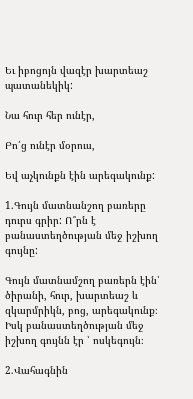Եւ իբոցոյն վազէր խարտեաշ պատանեկիկ:

Նա հուր հեր ունէր,

Բո՛ց ունէր մօրուս,

Եվ աչկունքն էին արեգակունք:

1.Գույն մատնանշող բառերը դուրս գրիր: Ո՞րն է բանաստեղծության մեջ իշխող գույնը:

Գույն մատնամշող բառերն էին՝ ծիրանի, հուր, խարտեաշ և զկարմրիկն, բոց, արեգակունք։ Իսկ բանաստեղծության մեջ իշխող գույնն էր ՝ ոսկեգույն։

2.Վահագնին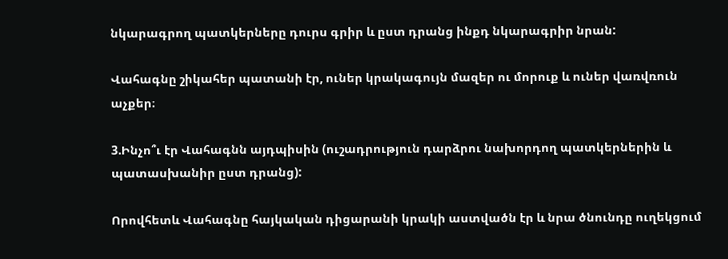նկարագրող պատկերները դուրս գրիր և ըստ դրանց ինքդ նկարագրիր նրան:

Վահագնը շիկահեր պատանի էր, ուներ կրակագույն մազեր ու մորուք և ուներ վառվռուն աչքեր։

3.Ինչո՞ւ էր Վահագնն այդպիսին (ուշադրություն դարձրու նախորդող պատկերներին և պատասխանիր ըստ դրանց):

Որովհետև Վահագնը հայկական դիցարանի կրակի աստվածն էր և նրա ծնունդը ուղեկցում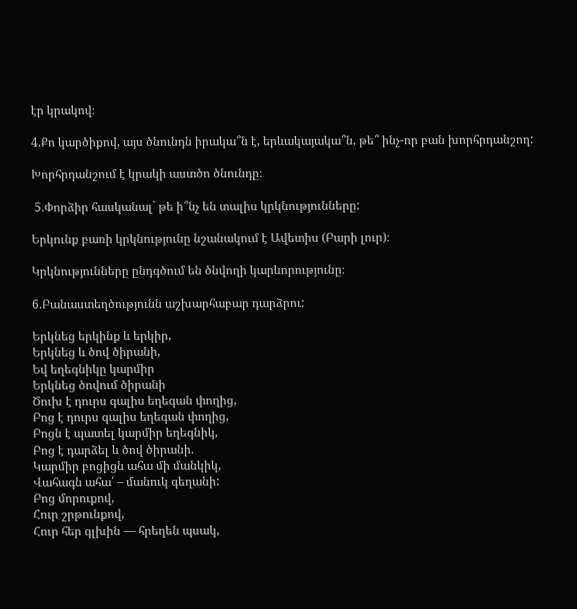էր կրակով։

4.Քո կարծիքով, այս ծնունդն իրակա՞ն է, երևակայակա՞ն, թե՞ ինչ-որ բան խորհրդանշող:

Խորհրդանշում է կրակի աստծո ծնունդը։

 5.Փորձիր հասկանալ` թե ի՞նչ են տալիս կրկնությունները:

Երկունք բառի կրկնությունը նշանակում է Ավետիս (Բարի լուր)։

Կրկնությունները ընդգծում են ծնվողի կարևորությունը։

6.Բանաստեղծությունն աշխարհաբար դարձրու:

Երկնեց երկինք և երկիր,
Երկնեց և ծով ծիրանի,
Եվ եղեգնիկը կարմիր
Երկնեց ծովում ծիրանի
Ծուխ է դուրս գալիս եղեգան փողից,
Բոց է դուրս գալիս եղեգան փողից,
Բոցն է պատել կարմիր եղեգնիկ,
Բոց է դարձել և ծով ծիրանի.
Կարմիր բոցիցն ահա մի մանկիկ,
Վահագն ահա՛ – մանուկ գեղանի:
Բոց մորուքով,
Հուր շրթունքով,
Հուր հեր գլխին ― հրեղեն պսակ,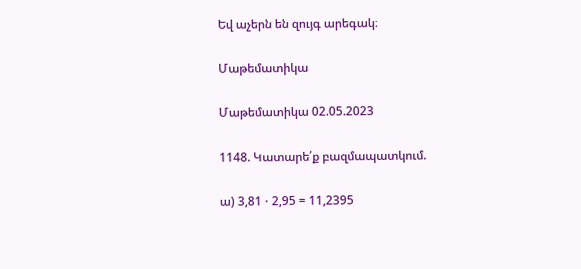Եվ աչերն են զույգ արեգակ։

Մաթեմատիկա

Մաթեմատիկա 02.05.2023

1148. Կատարե՛ք բազմապատկում.

ա) 3,81 ⋅ 2,95 = 11,2395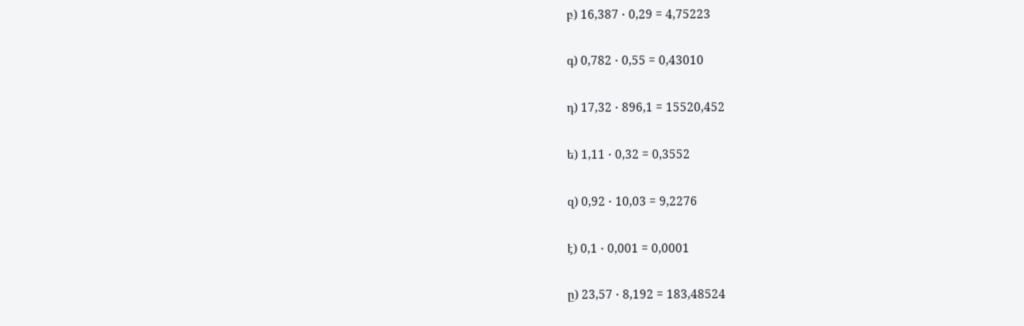բ) 16,387 ⋅ 0,29 = 4,75223

գ) 0,782 ⋅ 0,55 = 0,43010

դ) 17,32 ⋅ 896,1 = 15520,452

ե) 1,11 ⋅ 0,32 = 0,3552

զ) 0,92 ⋅ 10,03 = 9,2276

է) 0,1 ⋅ 0,001 = 0,0001

ը) 23,57 ⋅ 8,192 = 183,48524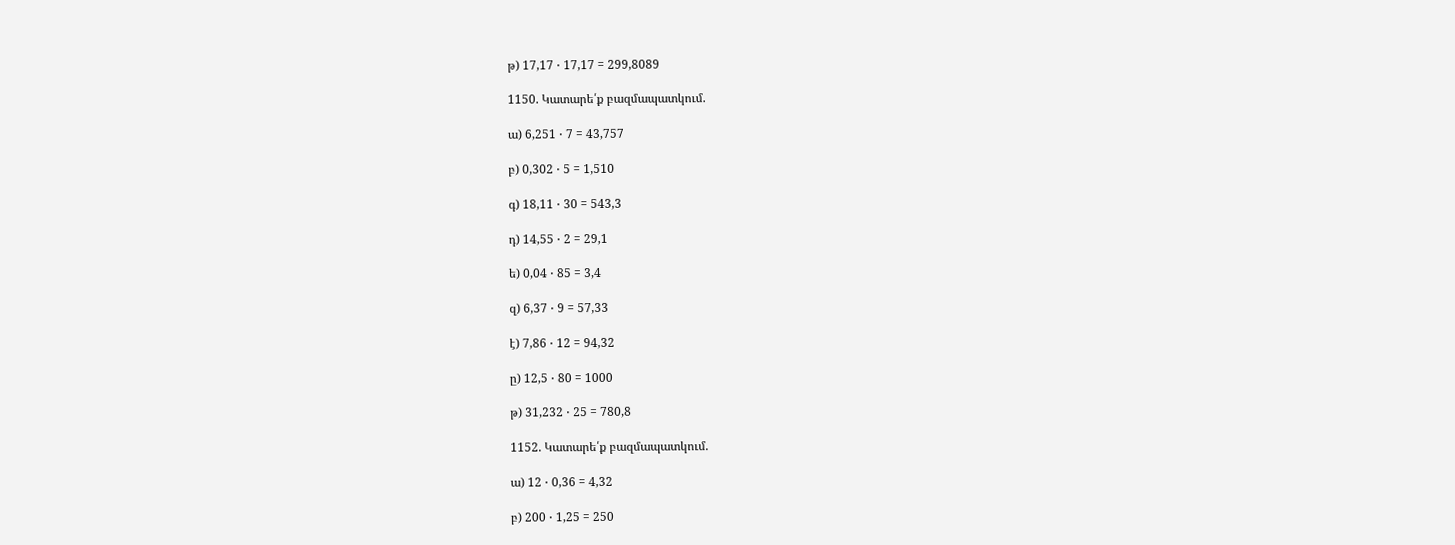թ) 17,17 ⋅ 17,17 = 299,8089

1150. Կատարե՛ք բազմապատկում.

ա) 6,251 ⋅ 7 = 43,757

բ) 0,302 ⋅ 5 = 1,510

գ) 18,11 ⋅ 30 = 543,3

դ) 14,55 ⋅ 2 = 29,1

ե) 0,04 ⋅ 85 = 3,4

զ) 6,37 ⋅ 9 = 57,33

է) 7,86 ⋅ 12 = 94,32

ը) 12,5 ⋅ 80 = 1000

թ) 31,232 ⋅ 25 = 780,8

1152. Կատարե՛ք բազմապատկում.

ա) 12 ⋅ 0,36 = 4,32

բ) 200 ⋅ 1,25 = 250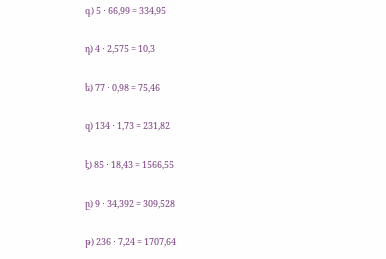գ) 5 ⋅ 66,99 = 334,95

դ) 4 ⋅ 2,575 = 10,3

ե) 77 ⋅ 0,98 = 75,46

զ) 134 ⋅ 1,73 = 231,82

է) 85 ⋅ 18,43 = 1566,55

ը) 9 ⋅ 34,392 = 309,528

թ) 236 ⋅ 7,24 = 1707,64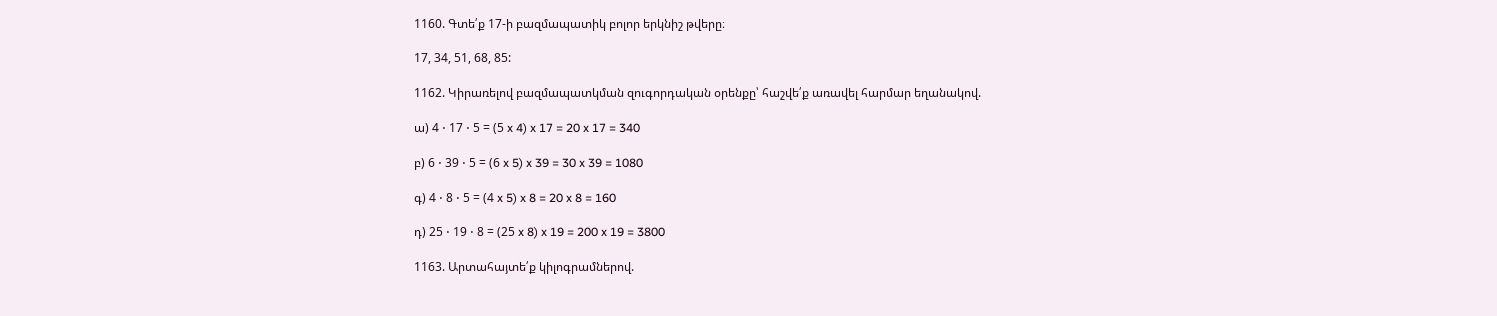1160. Գտե՛ք 17‐ի բազմապատիկ բոլոր երկնիշ թվերը։

17, 34, 51, 68, 85:

1162. Կիրառելով բազմապատկման զուգորդական օրենքը՝ հաշվե՛ք առավել հարմար եղանակով.

ա) 4 ⋅ 17 ⋅ 5 = (5 x 4) x 17 = 20 x 17 = 340

բ) 6 ⋅ 39 ⋅ 5 = (6 x 5) x 39 = 30 x 39 = 1080

գ) 4 ⋅ 8 ⋅ 5 = (4 x 5) x 8 = 20 x 8 = 160

դ) 25 ⋅ 19 ⋅ 8 = (25 x 8) x 19 = 200 x 19 = 3800

1163. Արտահայտե՛ք կիլոգրամներով.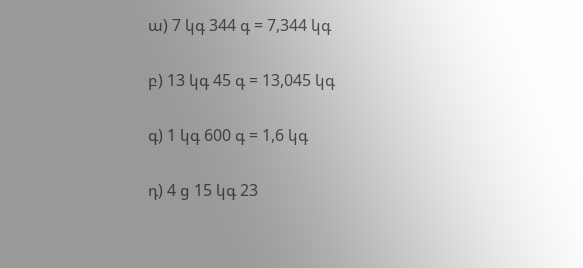ա) 7 կգ 344 գ = 7,344 կգ

բ) 13 կգ 45 գ = 13,045 կգ

գ) 1 կգ 600 գ = 1,6 կգ

դ) 4 ց 15 կգ 23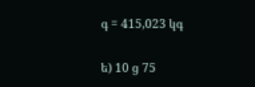գ = 415,023 կգ

ե) 10 ց 75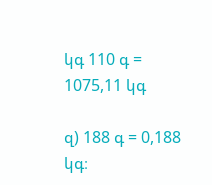կգ 110 գ = 1075,11 կգ

զ) 188 գ = 0,188 կգ։